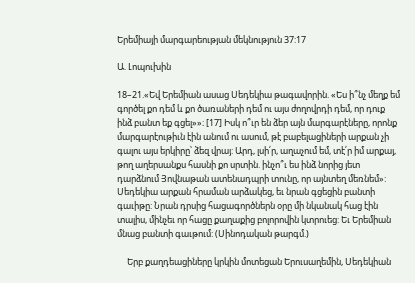Երեմիայի մարգարեության մեկնություն 37:17

Ա. Լոպուխին

18–21.«Եվ Երեմիան ասաց Սեդեկիա թագավորին. «Ես ի՞նչ մեղք եմ գործել քո դեմ և քո ծառաների դեմ ու այս ժողովրդի դեմ, որ դուք ինձ բանտ եք գցել»»։ [17] Իսկ ո՞ւր են ձեր այն մարգարէները, որոնք մարգարէութիւն էին անում ու ասում, թէ բաբելացիների արքան չի գալու այս երկիրը՝ ձեզ վրայ: Արդ, լսի՛ր, աղաչում եմ, տէ՛ր իմ արքայ, թող աղերսանքս հասնի քո սրտին. ինչո՞ւ ես ինձ նորից յետ դարձնում Յովնաթան ատենադպրի տունը, որ այնտեղ մեռնեմ»: Սեդեկիա արքան հրաման արձակեց, եւ նրան գցեցին բանտի գաւիթը: Նրան դրսից հացագործներն օրը մի նկանակ հաց էին տալիս, մինչեւ որ հացը քաղաքից բոլորովին կտրուեց: Եւ Երեմիան մնաց բանտի գաւթում: (Սինոդական թարգմ.)

     Երբ քաղդեացիները կրկին մոտեցան Երուսաղեմին, Սեդեկիան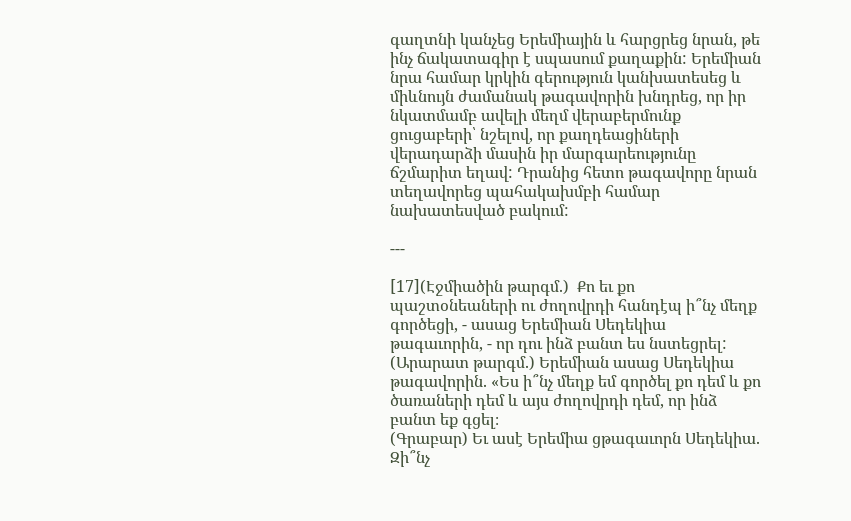գաղտնի կանչեց Երեմիային և հարցրեց նրան, թե ինչ ճակատագիր է սպասում քաղաքին: Երեմիան նրա համար կրկին գերություն կանխատեսեց և միևնույն ժամանակ թագավորին խնդրեց, որ իր նկատմամբ ավելի մեղմ վերաբերմունք ցուցաբերի՝ նշելով, որ քաղդեացիների վերադարձի մասին իր մարգարեությունը ճշմարիտ եղավ: Դրանից հետո թագավորը նրան տեղավորեց պահակախմբի համար նախատեսված բակում:

---

[17](Էջմիածին թարգմ.)  Քո եւ քո պաշտօնեաների ու ժողովրդի հանդէպ ի՞նչ մեղք գործեցի, - ասաց Երեմիան Սեդեկիա թագաւորին, - որ դու ինձ բանտ ես նստեցրել:
(Արարատ թարգմ.) Երեմիան ասաց Սեդեկիա թագավորին. «Ես ի՞նչ մեղք եմ գործել քո դեմ և քո ծառաների դեմ և այս ժողովրդի դեմ, որ ինձ բանտ եք գցել։
(Գրաբար) Եւ ասէ Երեմիա ցթագաւորն Սեդեկիա. Զի՞նչ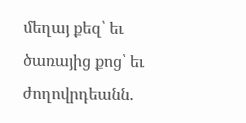մեղայ քեզ՝ եւ ծառայից քոց՝ եւ ժողովրդեանն.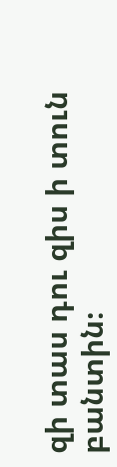զի տաս դու զիս ի տուն բանտին։